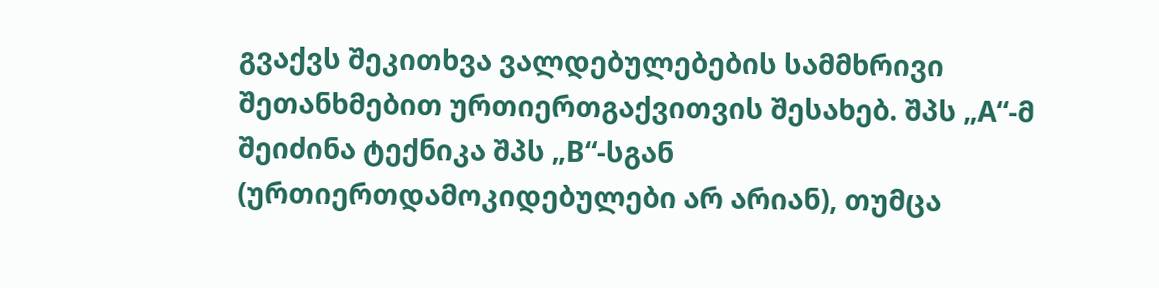გვაქვს შეკითხვა ვალდებულებების სამმხრივი შეთანხმებით ურთიერთგაქვითვის შესახებ. შპს „A“-მ შეიძინა ტექნიკა შპს „B“-სგან (ურთიერთდამოკიდებულები არ არიან), თუმცა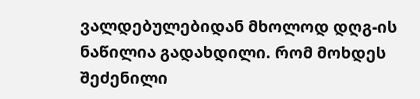ვალდებულებიდან მხოლოდ დღგ-ის ნაწილია გადახდილი. რომ მოხდეს შეძენილი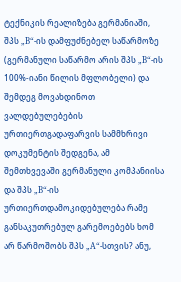ტექნიკის რეალიზება გერმანიაში, შპს „B“-ის დამფუძნებელ საწარმოზე (გერმანული საწარმო არის შპს „B“-ის 100%-იანი წილის მფლობელი) და შემდეგ მოვახდინოთ ვალდებულებების ურთიერთგადაფარვის სამმხრივი დოკუმენტის შედგენა, ამ შემთხვევაში გერმანული კომპანიისა და შპს „B“-ის ურთიერთდამოკიდებულება რამე განსაკუთრებულ გარემოებებს ხომ არ წარმოშობს შპს „A“-სთვის? ანუ,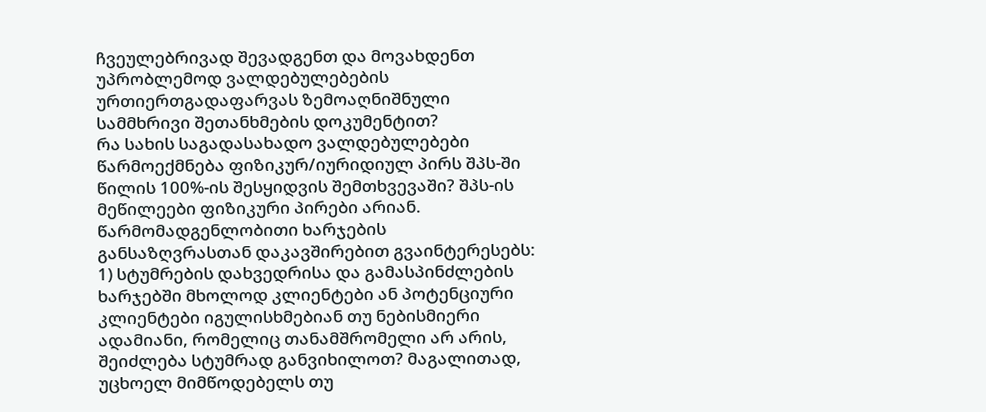ჩვეულებრივად შევადგენთ და მოვახდენთ უპრობლემოდ ვალდებულებების ურთიერთგადაფარვას ზემოაღნიშნული სამმხრივი შეთანხმების დოკუმენტით?
რა სახის საგადასახადო ვალდებულებები წარმოექმნება ფიზიკურ/იურიდიულ პირს შპს-ში წილის 100%-ის შესყიდვის შემთხვევაში? შპს-ის მეწილეები ფიზიკური პირები არიან.
წარმომადგენლობითი ხარჯების განსაზღვრასთან დაკავშირებით გვაინტერესებს: 1) სტუმრების დახვედრისა და გამასპინძლების ხარჯებში მხოლოდ კლიენტები ან პოტენციური კლიენტები იგულისხმებიან თუ ნებისმიერი ადამიანი, რომელიც თანამშრომელი არ არის, შეიძლება სტუმრად განვიხილოთ? მაგალითად, უცხოელ მიმწოდებელს თუ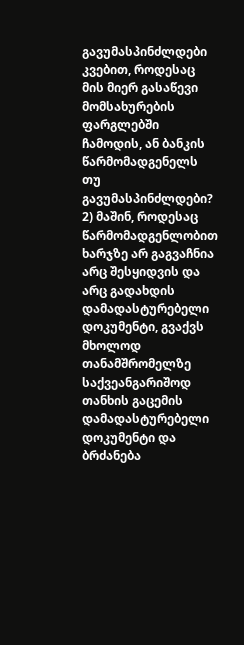გავუმასპინძლდები კვებით, როდესაც მის მიერ გასაწევი მომსახურების ფარგლებში ჩამოდის, ან ბანკის წარმომადგენელს თუ გავუმასპინძლდები? 2) მაშინ, როდესაც წარმომადგენლობით ხარჯზე არ გაგვაჩნია არც შესყიდვის და არც გადახდის დამადასტურებელი დოკუმენტი, გვაქვს მხოლოდ თანამშრომელზე საქვეანგარიშოდ თანხის გაცემის დამადასტურებელი დოკუმენტი და ბრძანება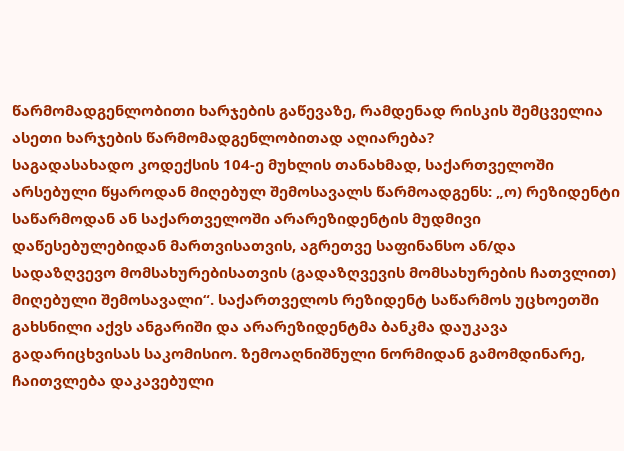წარმომადგენლობითი ხარჯების გაწევაზე, რამდენად რისკის შემცველია ასეთი ხარჯების წარმომადგენლობითად აღიარება?
საგადასახადო კოდექსის 104-ე მუხლის თანახმად, საქართველოში არსებული წყაროდან მიღებულ შემოსავალს წარმოადგენს: „ო) რეზიდენტი საწარმოდან ან საქართველოში არარეზიდენტის მუდმივი დაწესებულებიდან მართვისათვის, აგრეთვე საფინანსო ან/და სადაზღვევო მომსახურებისათვის (გადაზღვევის მომსახურების ჩათვლით) მიღებული შემოსავალი“. საქართველოს რეზიდენტ საწარმოს უცხოეთში გახსნილი აქვს ანგარიში და არარეზიდენტმა ბანკმა დაუკავა გადარიცხვისას საკომისიო. ზემოაღნიშნული ნორმიდან გამომდინარე, ჩაითვლება დაკავებული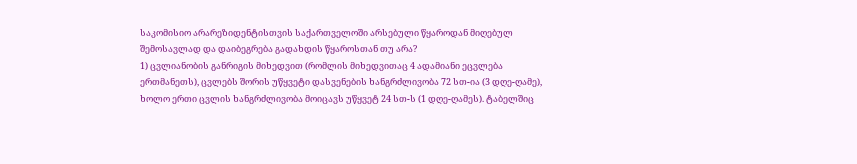საკომისიო არარეზიდენტისთვის საქართველოში არსებული წყაროდან მიღებულ შემოსავლად და დაიბეგრება გადახდის წყაროსთან თუ არა?
1) ცვლიანობის განრიგის მიხედვით (რომლის მიხედვითაც 4 ადამიანი ეცვლება ერთმანეთს), ცვლებს შორის უწყვეტი დასვენების ხანგრძლივობა 72 სთ-ია (3 დღე-ღამე), ხოლო ერთი ცვლის ხანგრძლივობა მოიცავს უწყვეტ 24 სთ-ს (1 დღე-ღამეს). ტაბელშიც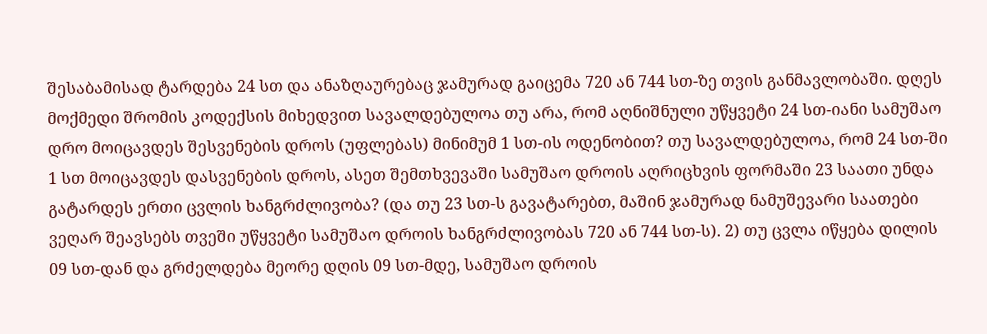შესაბამისად ტარდება 24 სთ და ანაზღაურებაც ჯამურად გაიცემა 720 ან 744 სთ-ზე თვის განმავლობაში. დღეს მოქმედი შრომის კოდექსის მიხედვით სავალდებულოა თუ არა, რომ აღნიშნული უწყვეტი 24 სთ-იანი სამუშაო დრო მოიცავდეს შესვენების დროს (უფლებას) მინიმუმ 1 სთ-ის ოდენობით? თუ სავალდებულოა, რომ 24 სთ-ში 1 სთ მოიცავდეს დასვენების დროს, ასეთ შემთხვევაში სამუშაო დროის აღრიცხვის ფორმაში 23 საათი უნდა გატარდეს ერთი ცვლის ხანგრძლივობა? (და თუ 23 სთ-ს გავატარებთ, მაშინ ჯამურად ნამუშევარი საათები ვეღარ შეავსებს თვეში უწყვეტი სამუშაო დროის ხანგრძლივობას 720 ან 744 სთ-ს). 2) თუ ცვლა იწყება დილის 09 სთ-დან და გრძელდება მეორე დღის 09 სთ-მდე, სამუშაო დროის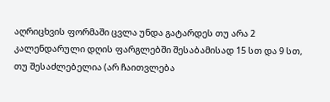აღრიცხვის ფორმაში ცვლა უნდა გატარდეს თუ არა 2 კალენდარული დღის ფარგლებში შესაბამისად 15 სთ და 9 სთ, თუ შესაძლებელია (არ ჩაითვლება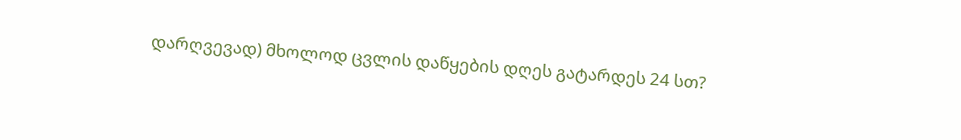დარღვევად) მხოლოდ ცვლის დაწყების დღეს გატარდეს 24 სთ?